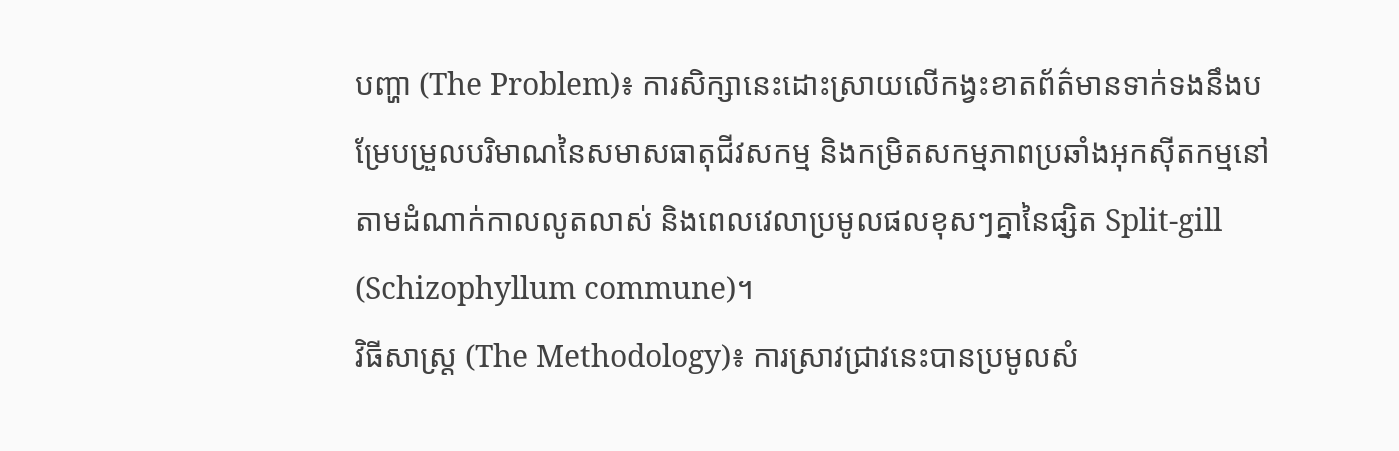បញ្ហា (The Problem)៖ ការសិក្សានេះដោះស្រាយលើកង្វះខាតព័ត៌មានទាក់ទងនឹងបម្រែបម្រួលបរិមាណនៃសមាសធាតុជីវសកម្ម និងកម្រិតសកម្មភាពប្រឆាំងអុកស៊ីតកម្មនៅតាមដំណាក់កាលលូតលាស់ និងពេលវេលាប្រមូលផលខុសៗគ្នានៃផ្សិត Split-gill (Schizophyllum commune)។
វិធីសាស្ត្រ (The Methodology)៖ ការស្រាវជ្រាវនេះបានប្រមូលសំ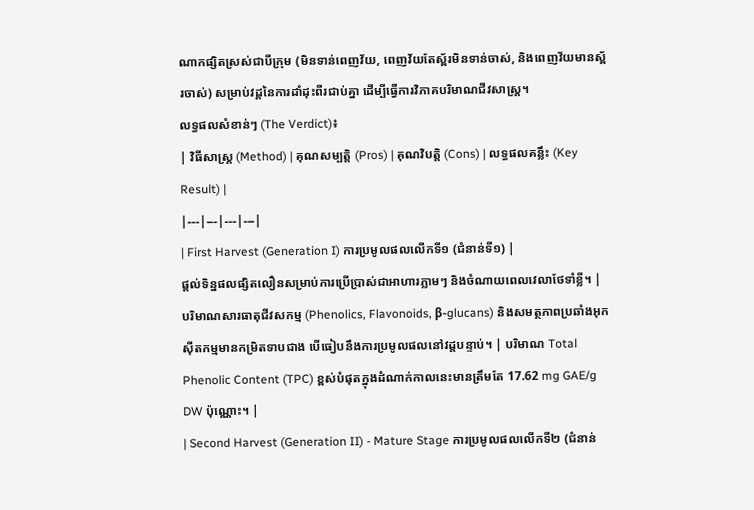ណាកផ្សិតស្រស់ជាបីក្រុម (មិនទាន់ពេញវ័យ, ពេញវ័យតែស្ព័រមិនទាន់ចាស់, និងពេញវ័យមានស្ព័រចាស់) សម្រាប់វដ្តនៃការដាំដុះពីរជាប់គ្នា ដើម្បីធ្វើការវិភាគបរិមាណជីវសាស្ត្រ។
លទ្ធផលសំខាន់ៗ (The Verdict)៖
| វិធីសាស្ត្រ (Method) | គុណសម្បត្តិ (Pros) | គុណវិបត្តិ (Cons) | លទ្ធផលគន្លឹះ (Key Result) |
|---|---|---|---|
| First Harvest (Generation I) ការប្រមូលផលលើកទី១ (ជំនាន់ទី១) |
ផ្តល់ទិន្នផលផ្សិតលឿនសម្រាប់ការប្រើប្រាស់ជាអាហារភ្លាមៗ និងចំណាយពេលវេលាថែទាំខ្លី។ | បរិមាណសារធាតុជីវសកម្ម (Phenolics, Flavonoids, β-glucans) និងសមត្ថភាពប្រឆាំងអុកស៊ីតកម្មមានកម្រិតទាបជាង បើធៀបនឹងការប្រមូលផលនៅវដ្តបន្ទាប់។ | បរិមាណ Total Phenolic Content (TPC) ខ្ពស់បំផុតក្នុងដំណាក់កាលនេះមានត្រឹមតែ 17.62 mg GAE/g DW ប៉ុណ្ណោះ។ |
| Second Harvest (Generation II) - Mature Stage ការប្រមូលផលលើកទី២ (ជំនាន់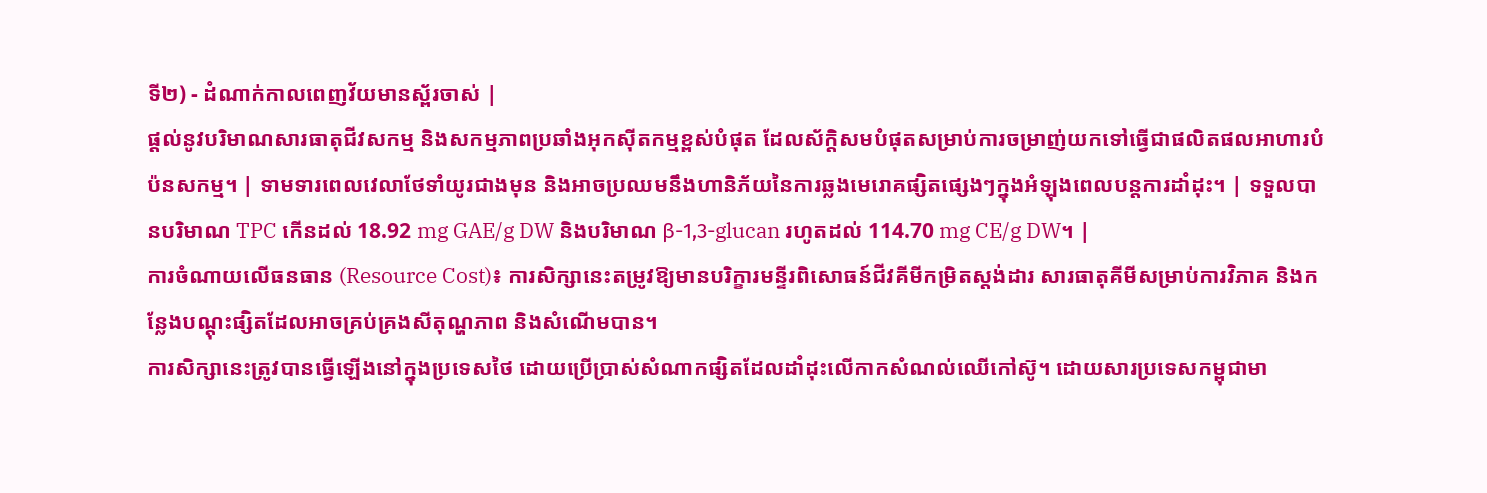ទី២) - ដំណាក់កាលពេញវ័យមានស្ព័រចាស់ |
ផ្តល់នូវបរិមាណសារធាតុជីវសកម្ម និងសកម្មភាពប្រឆាំងអុកស៊ីតកម្មខ្ពស់បំផុត ដែលស័ក្តិសមបំផុតសម្រាប់ការចម្រាញ់យកទៅធ្វើជាផលិតផលអាហារបំប៉នសកម្ម។ | ទាមទារពេលវេលាថែទាំយូរជាងមុន និងអាចប្រឈមនឹងហានិភ័យនៃការឆ្លងមេរោគផ្សិតផ្សេងៗក្នុងអំឡុងពេលបន្តការដាំដុះ។ | ទទួលបានបរិមាណ TPC កើនដល់ 18.92 mg GAE/g DW និងបរិមាណ β-1,3-glucan រហូតដល់ 114.70 mg CE/g DW។ |
ការចំណាយលើធនធាន (Resource Cost)៖ ការសិក្សានេះតម្រូវឱ្យមានបរិក្ខារមន្ទីរពិសោធន៍ជីវគីមីកម្រិតស្តង់ដារ សារធាតុគីមីសម្រាប់ការវិភាគ និងកន្លែងបណ្តុះផ្សិតដែលអាចគ្រប់គ្រងសីតុណ្ហភាព និងសំណើមបាន។
ការសិក្សានេះត្រូវបានធ្វើឡើងនៅក្នុងប្រទេសថៃ ដោយប្រើប្រាស់សំណាកផ្សិតដែលដាំដុះលើកាកសំណល់ឈើកៅស៊ូ។ ដោយសារប្រទេសកម្ពុជាមា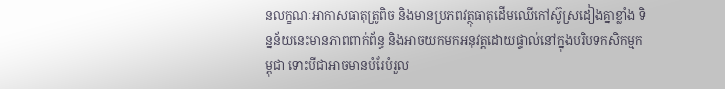នលក្ខណៈអាកាសធាតុត្រូពិច និងមានប្រភពវត្ថុធាតុដើមឈើកៅស៊ូស្រដៀងគ្នាខ្លាំង ទិន្នន័យនេះមានភាពពាក់ព័ន្ធ និងអាចយកមកអនុវត្តដោយផ្ទាល់នៅក្នុងបរិបទកសិកម្មកម្ពុជា ទោះបីជាអាចមានបំរែបំរួល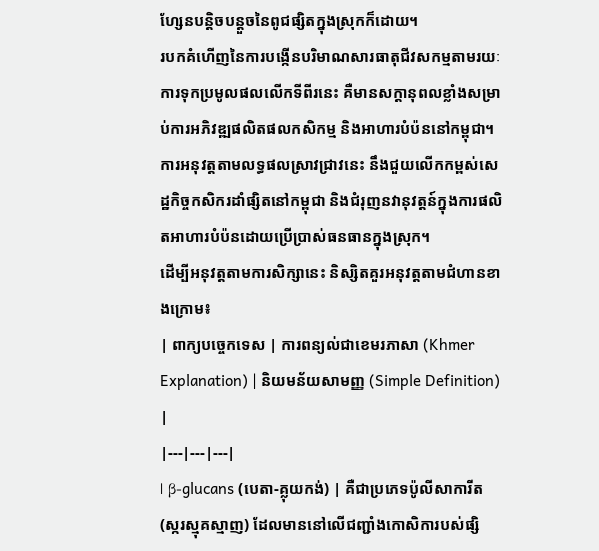ហ្សែនបន្តិចបន្តួចនៃពូជផ្សិតក្នុងស្រុកក៏ដោយ។
របកគំហើញនៃការបង្កើនបរិមាណសារធាតុជីវសកម្មតាមរយៈការទុកប្រមូលផលលើកទីពីរនេះ គឺមានសក្តានុពលខ្លាំងសម្រាប់ការអភិវឌ្ឍផលិតផលកសិកម្ម និងអាហារបំប៉ននៅកម្ពុជា។
ការអនុវត្តតាមលទ្ធផលស្រាវជ្រាវនេះ នឹងជួយលើកកម្ពស់សេដ្ឋកិច្ចកសិករដាំផ្សិតនៅកម្ពុជា និងជំរុញនវានុវត្តន៍ក្នុងការផលិតអាហារបំប៉នដោយប្រើប្រាស់ធនធានក្នុងស្រុក។
ដើម្បីអនុវត្តតាមការសិក្សានេះ និស្សិតគួរអនុវត្តតាមជំហានខាងក្រោម៖
| ពាក្យបច្ចេកទេស | ការពន្យល់ជាខេមរភាសា (Khmer Explanation) | និយមន័យសាមញ្ញ (Simple Definition) |
|---|---|---|
| β-glucans (បេតា-គ្លុយកង់) | គឺជាប្រភេទប៉ូលីសាការីត (ស្ករស្មុគស្មាញ) ដែលមាននៅលើជញ្ជាំងកោសិការបស់ផ្សិ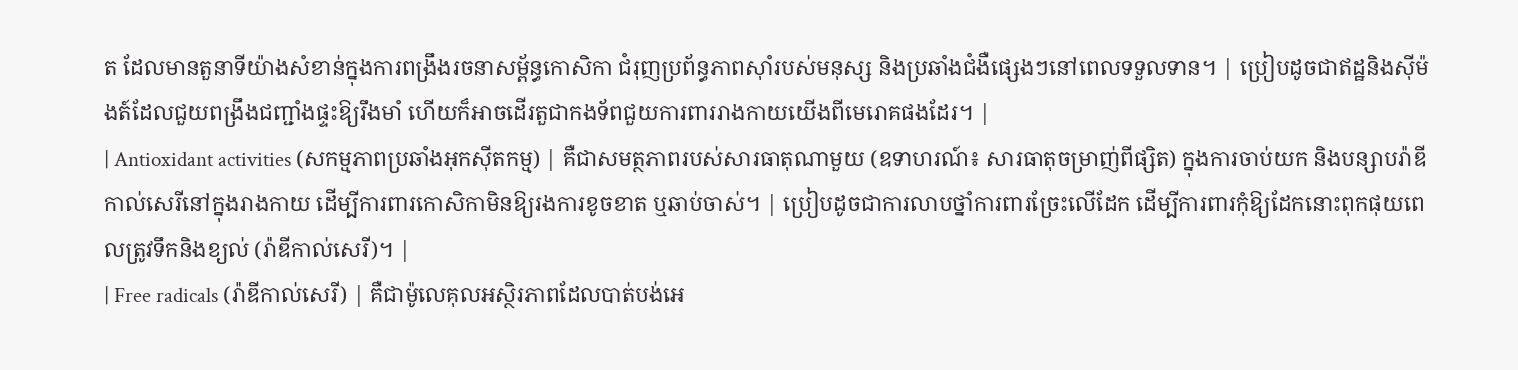ត ដែលមានតួនាទីយ៉ាងសំខាន់ក្នុងការពង្រឹងរចនាសម្ព័ន្ធកោសិកា ជំរុញប្រព័ន្ធភាពស៊ាំរបស់មនុស្ស និងប្រឆាំងជំងឺផ្សេងៗនៅពេលទទួលទាន។ | ប្រៀបដូចជាឥដ្ឋនិងស៊ីម៉ងត៍ដែលជួយពង្រឹងជញ្ជាំងផ្ទះឱ្យរឹងមាំ ហើយក៏អាចដើរតួជាកងទ័ពជួយការពាររាងកាយយើងពីមេរោគផងដែរ។ |
| Antioxidant activities (សកម្មភាពប្រឆាំងអុកស៊ីតកម្ម) | គឺជាសមត្ថភាពរបស់សារធាតុណាមួយ (ឧទាហរណ៍៖ សារធាតុចម្រាញ់ពីផ្សិត) ក្នុងការចាប់យក និងបន្សាបរ៉ាឌីកាល់សេរីនៅក្នុងរាងកាយ ដើម្បីការពារកោសិកាមិនឱ្យរងការខូចខាត ឬឆាប់ចាស់។ | ប្រៀបដូចជាការលាបថ្នាំការពារច្រែះលើដែក ដើម្បីការពារកុំឱ្យដែកនោះពុកផុយពេលត្រូវទឹកនិងខ្យល់ (រ៉ាឌីកាល់សេរី)។ |
| Free radicals (រ៉ាឌីកាល់សេរី) | គឺជាម៉ូលេគុលអស្ថិរភាពដែលបាត់បង់អេ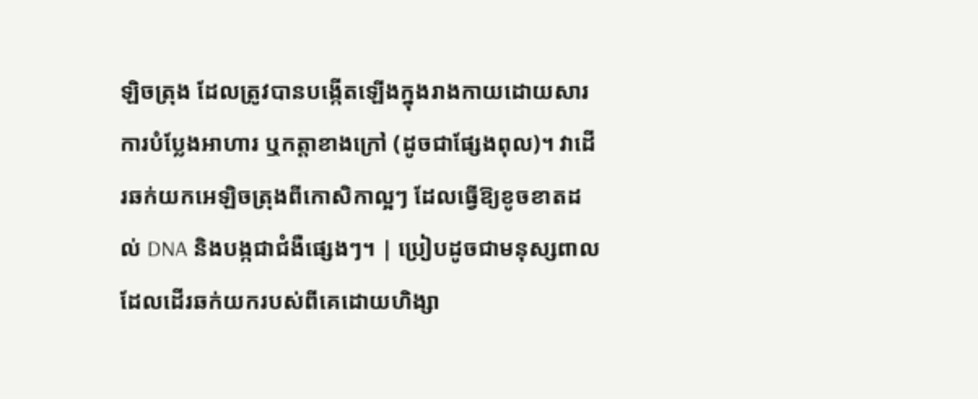ឡិចត្រុង ដែលត្រូវបានបង្កើតឡើងក្នុងរាងកាយដោយសារការបំប្លែងអាហារ ឬកត្តាខាងក្រៅ (ដូចជាផ្សែងពុល)។ វាដើរឆក់យកអេឡិចត្រុងពីកោសិកាល្អៗ ដែលធ្វើឱ្យខូចខាតដល់ DNA និងបង្កជាជំងឺផ្សេងៗ។ | ប្រៀបដូចជាមនុស្សពាលដែលដើរឆក់យករបស់ពីគេដោយហិង្សា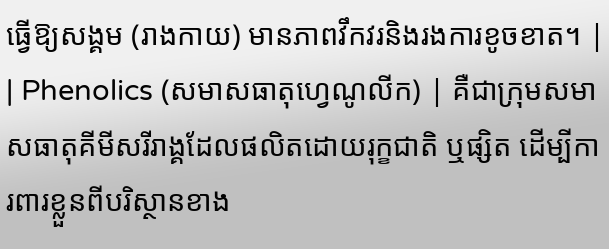ធ្វើឱ្យសង្គម (រាងកាយ) មានភាពវឹកវរនិងរងការខូចខាត។ |
| Phenolics (សមាសធាតុហ្វេណូលីក) | គឺជាក្រុមសមាសធាតុគីមីសរីរាង្គដែលផលិតដោយរុក្ខជាតិ ឬផ្សិត ដើម្បីការពារខ្លួនពីបរិស្ថានខាង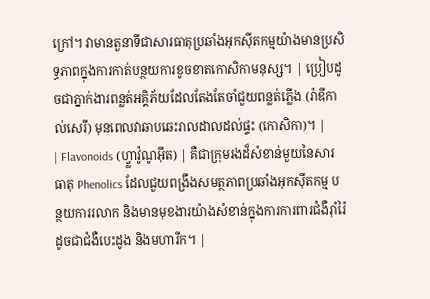ក្រៅ។ វាមានតួនាទីជាសារធាតុប្រឆាំងអុកស៊ីតកម្មយ៉ាងមានប្រសិទ្ធភាពក្នុងការកាត់បន្ថយការខូចខាតកោសិកាមនុស្ស។ | ប្រៀបដូចជាភ្នាក់ងារពន្លត់អគ្គិភ័យដែលតែងតែចាំជួយពន្លត់ភ្លើង (រ៉ាឌីកាល់សេរី) មុនពេលវាឆាបឆេះរាលដាលដល់ផ្ទះ (កោសិកា)។ |
| Flavonoids (ហ្វ្លាវ៉ូណូអ៊ីត) | គឺជាក្រុមរងដ៏សំខាន់មួយនៃសារធាតុ Phenolics ដែលជួយពង្រឹងសមត្ថភាពប្រឆាំងអុកស៊ីតកម្ម បន្ថយការរលាក និងមានមុខងារយ៉ាងសំខាន់ក្នុងការការពារជំងឺរ៉ាំរ៉ៃដូចជាជំងឺបេះដូង និងមហារីក។ |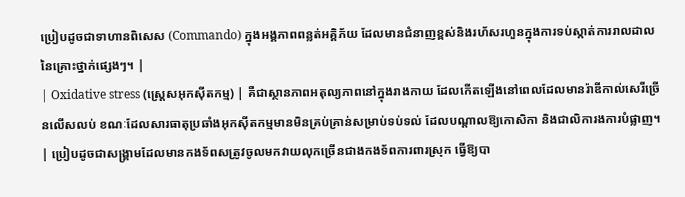ប្រៀបដូចជាទាហានពិសេស (Commando) ក្នុងអង្គភាពពន្លត់អគ្គិភ័យ ដែលមានជំនាញខ្ពស់និងរហ័សរហួនក្នុងការទប់ស្កាត់ការរាលដាលនៃគ្រោះថ្នាក់ផ្សេងៗ។ |
| Oxidative stress (ស្ត្រេសអុកស៊ីតកម្ម) | គឺជាស្ថានភាពអតុល្យភាពនៅក្នុងរាងកាយ ដែលកើតឡើងនៅពេលដែលមានរ៉ាឌីកាល់សេរីច្រើនលើសលប់ ខណៈដែលសារធាតុប្រឆាំងអុកស៊ីតកម្មមានមិនគ្រប់គ្រាន់សម្រាប់ទប់ទល់ ដែលបណ្តាលឱ្យកោសិកា និងជាលិការងការបំផ្លាញ។ | ប្រៀបដូចជាសង្រ្គាមដែលមានកងទ័ពសត្រូវចូលមកវាយលុកច្រើនជាងកងទ័ពការពារស្រុក ធ្វើឱ្យបា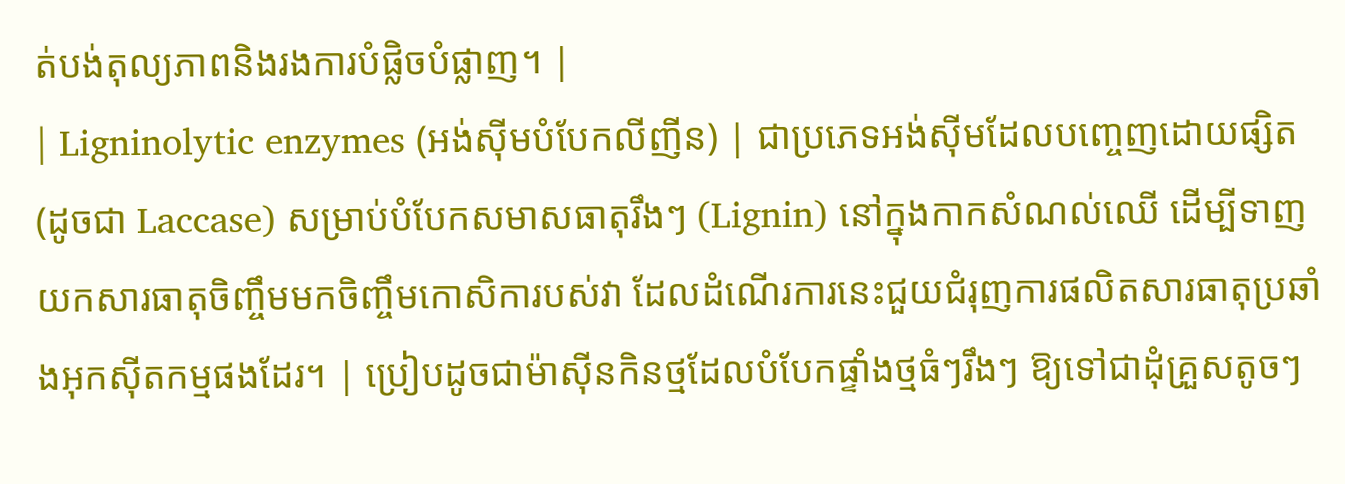ត់បង់តុល្យភាពនិងរងការបំផ្លិចបំផ្លាញ។ |
| Ligninolytic enzymes (អង់ស៊ីមបំបែកលីញីន) | ជាប្រភេទអង់ស៊ីមដែលបញ្ចេញដោយផ្សិត (ដូចជា Laccase) សម្រាប់បំបែកសមាសធាតុរឹងៗ (Lignin) នៅក្នុងកាកសំណល់ឈើ ដើម្បីទាញយកសារធាតុចិញ្ចឹមមកចិញ្ចឹមកោសិការបស់វា ដែលដំណើរការនេះជួយជំរុញការផលិតសារធាតុប្រឆាំងអុកស៊ីតកម្មផងដែរ។ | ប្រៀបដូចជាម៉ាស៊ីនកិនថ្មដែលបំបែកផ្ទាំងថ្មធំៗរឹងៗ ឱ្យទៅជាដុំគ្រួសតូចៗ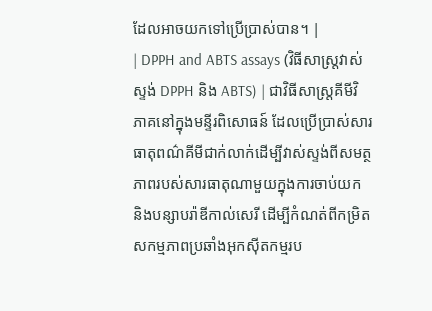ដែលអាចយកទៅប្រើប្រាស់បាន។ |
| DPPH and ABTS assays (វិធីសាស្ត្រវាស់ស្ទង់ DPPH និង ABTS) | ជាវិធីសាស្ត្រគីមីវិភាគនៅក្នុងមន្ទីរពិសោធន៍ ដែលប្រើប្រាស់សារធាតុពណ៌គីមីជាក់លាក់ដើម្បីវាស់ស្ទង់ពីសមត្ថភាពរបស់សារធាតុណាមួយក្នុងការចាប់យក និងបន្សាបរ៉ាឌីកាល់សេរី ដើម្បីកំណត់ពីកម្រិតសកម្មភាពប្រឆាំងអុកស៊ីតកម្មរប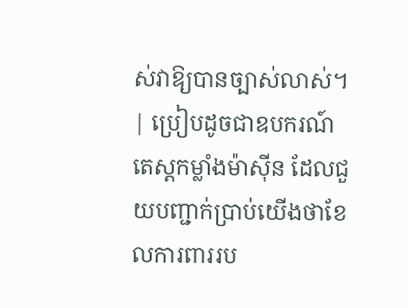ស់វាឱ្យបានច្បាស់លាស់។ | ប្រៀបដូចជាឧបករណ៍តេស្តកម្លាំងម៉ាស៊ីន ដែលជួយបញ្ជាក់ប្រាប់យើងថាខែលការពាររប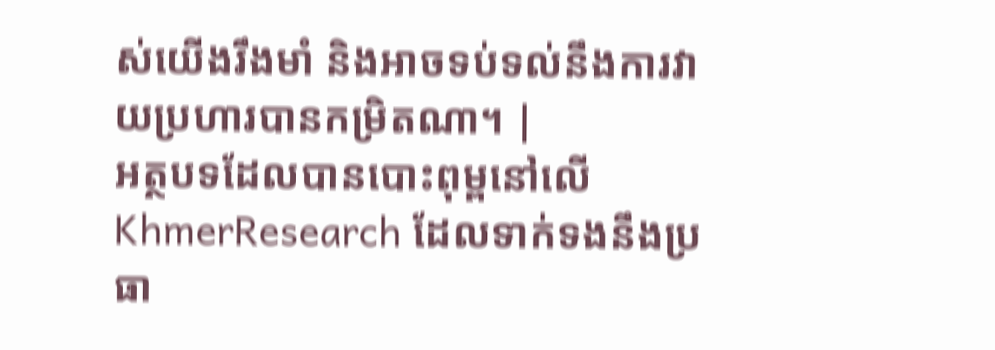ស់យើងរឹងមាំ និងអាចទប់ទល់នឹងការវាយប្រហារបានកម្រិតណា។ |
អត្ថបទដែលបានបោះពុម្ពនៅលើ KhmerResearch ដែលទាក់ទងនឹងប្រធា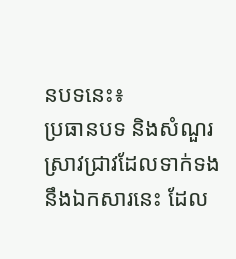នបទនេះ៖
ប្រធានបទ និងសំណួរស្រាវជ្រាវដែលទាក់ទងនឹងឯកសារនេះ ដែល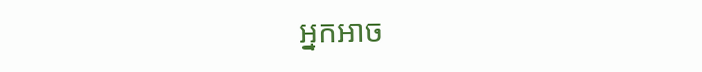អ្នកអាច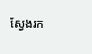ស្វែងរក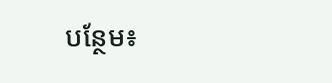បន្ថែម៖